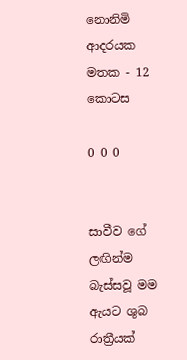නොනිමි ආදරයක මතක - 12 කොටස

0 0 0


සාවීව ගේ ලඟින්ම බැස්සවූ මම ඇයට ශුබ රාත්‍රීයක්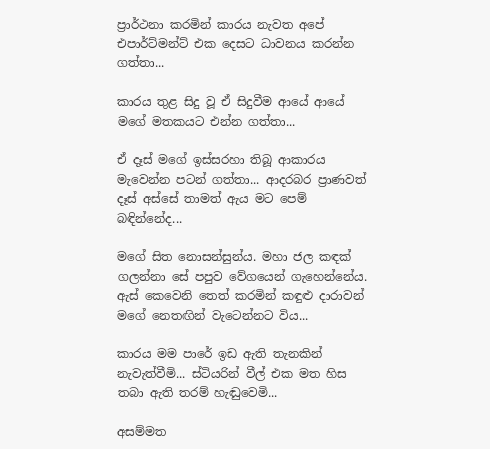ප්‍රාර්ථනා කරමින් කාරය නැවත අපේ එපාර්ට්මන්ට් එක දෙසට ධාවනය කරන්න ගත්තා...

කාරය තුළ සිදු වූ ඒ සිදුවීම ආයේ ආයේ මගේ මතකයට එන්න ගත්තා...

ඒ දෑස් මගේ ඉස්සරහා තිබූ ආකාරය මැවෙන්න පටන් ගත්තා... ආදරබර ප්‍රාණවත් දෑස් අස්සේ තාමත් ඇය මට පෙම් බඳින්නේද...

මගේ සිත නොසන්සුන්ය. මහා ජල කඳක් ගලන්නා සේ පපුව වේගයෙන් ගැහෙන්නේය. ඇස් කෙවෙනි තෙත් කරමින් කඳුළු දාරාවන් මගේ නෙතඟින් වැටෙන්නට විය...

කාරය මම පාරේ ඉඩ ඇති තැනකින් නැවැත්වීමි... ස්ටියරින් වීල් එක මත හිස තබා ඇති තරම් හැඬුවෙමි...

අසම්මත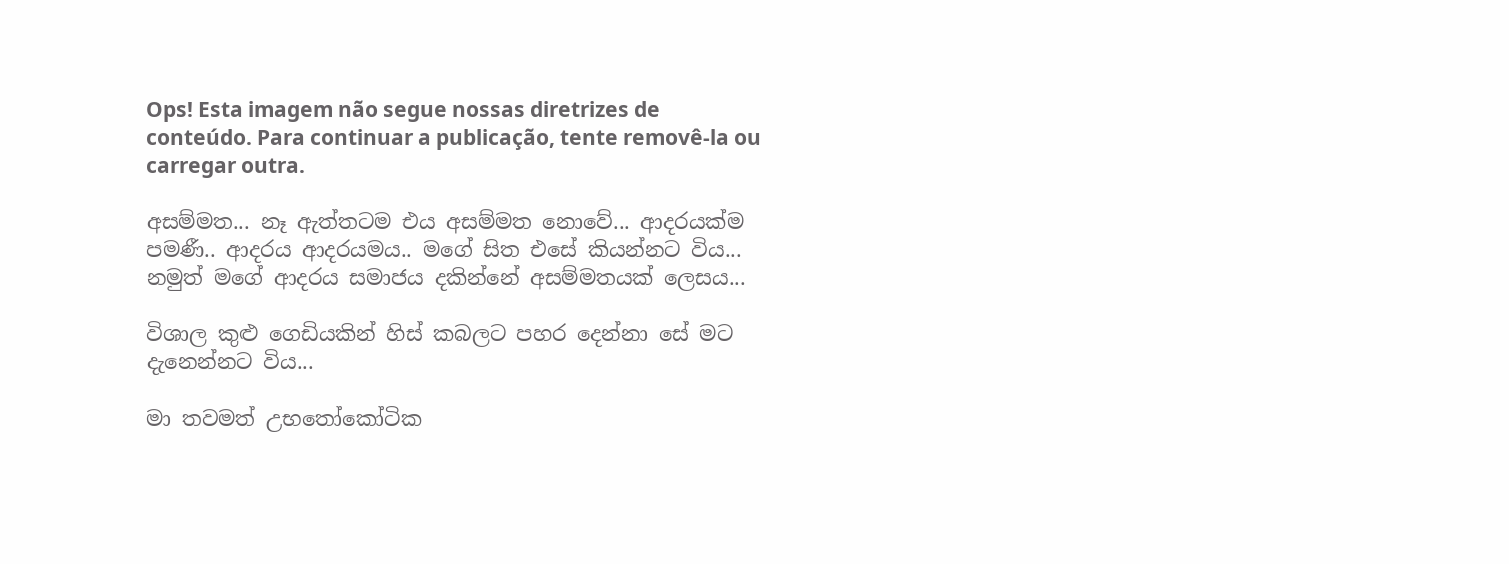Ops! Esta imagem não segue nossas diretrizes de conteúdo. Para continuar a publicação, tente removê-la ou carregar outra.

අසම්මත... නෑ ඇත්තටම එය අසම්මත නොවේ... ආදරයක්ම පමණී.. ආදරය ආදරයමය.. මගේ සිත එසේ කියන්නට විය... නමුත් මගේ ආදරය සමාජය දකින්නේ අසම්මතයක් ලෙසය...

විශාල කුළු ගෙඩියකින් හිස් කබලට පහර දෙන්නා සේ මට දැනෙන්නට විය...

මා තවමත් උභතෝකෝටික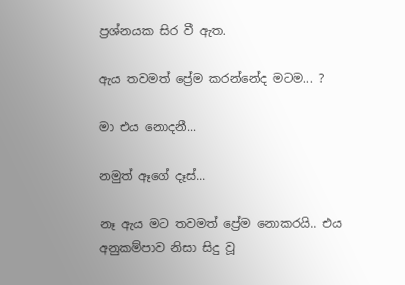ප්‍රශ්නයක සිර වී ඇත.

ඇය තවමත් ප්‍රේම කරන්නේද මටම... ?

මා එය නොදනී...

නමුත් ඈගේ දෑස්...

නෑ ඇය මට තවමත් ප්‍රේම නොකරයි.. එය අනුකම්පාව නිසා සිදු වූ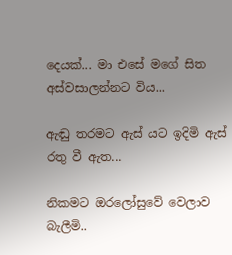දෙයක්... මා එසේ මගේ සිත අස්වසාලන්නට විය...

ඇඬු තරමට ඇස් යට ඉදිමි ඇස් රතු වී ඇත...

නිකමට ඔරලෝසුවේ වෙලාව බැලීමි..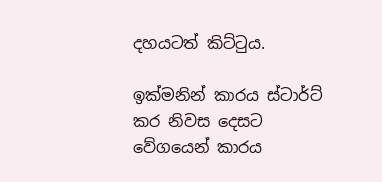දහයටත් කිට්ටුය.

ඉක්මනින් කාරය ස්ටාර්ට් කර නිවස දෙසට වේගයෙන් කාරය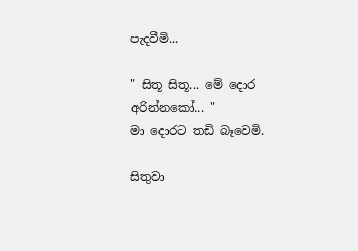පැදවීමි...

" සිතූ සිතූ... මේ දොර අරින්නකෝ... "
මා දොරට තඩි බෑවෙමි.

සිතුවා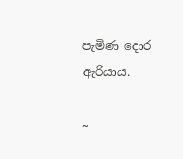පැමිණ දොර ඇරියාය.

~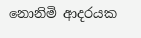නොනිමි ආදරයක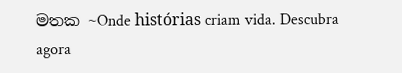මතක ~Onde histórias criam vida. Descubra agora